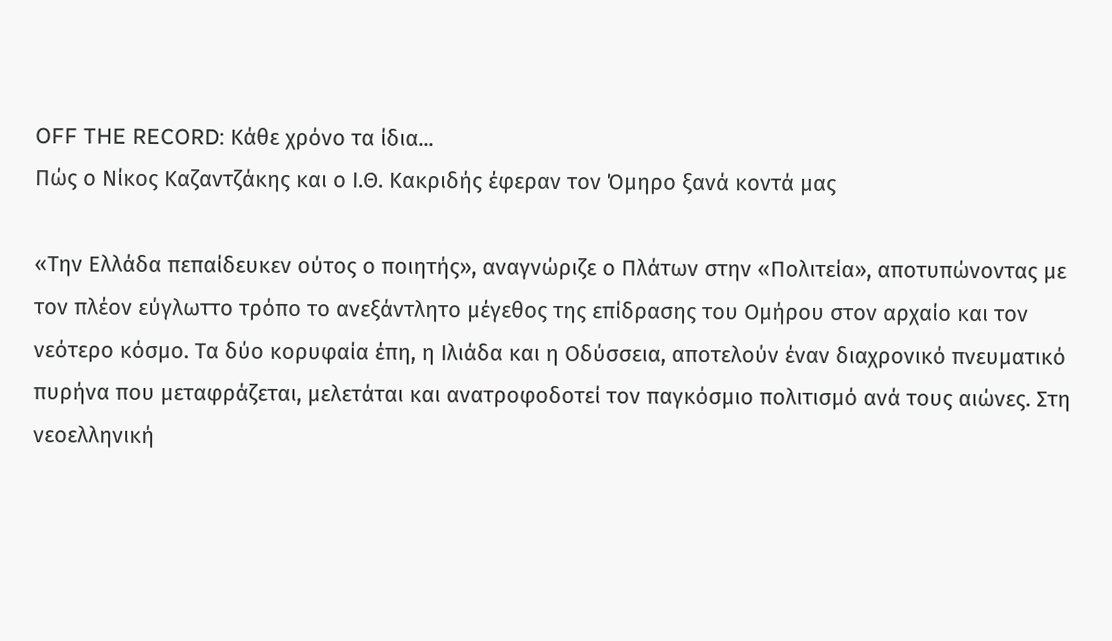OFF THE RECORD: Κάθε χρόνο τα ίδια...
Πώς ο Νίκος Καζαντζάκης και ο Ι.Θ. Κακριδής έφεραν τον Όμηρο ξανά κοντά μας

«Την Ελλάδα πεπαίδευκεν ούτος ο ποιητής», αναγνώριζε ο Πλάτων στην «Πολιτεία», αποτυπώνοντας με τον πλέον εύγλωττο τρόπο το ανεξάντλητο μέγεθος της επίδρασης του Ομήρου στον αρχαίο και τον νεότερο κόσμο. Τα δύο κορυφαία έπη, η Ιλιάδα και η Οδύσσεια, αποτελούν έναν διαχρονικό πνευματικό πυρήνα που μεταφράζεται, μελετάται και ανατροφοδοτεί τον παγκόσμιο πολιτισμό ανά τους αιώνες. Στη νεοελληνική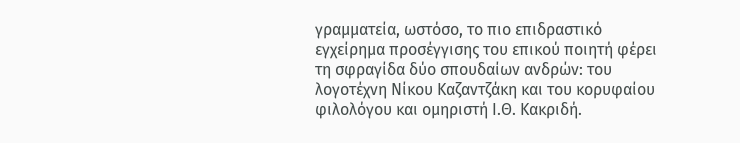γραμματεία, ωστόσο, το πιο επιδραστικό εγχείρημα προσέγγισης του επικού ποιητή φέρει τη σφραγίδα δύο σπουδαίων ανδρών: του λογοτέχνη Νίκου Καζαντζάκη και του κορυφαίου φιλολόγου και ομηριστή Ι.Θ. Κακριδή.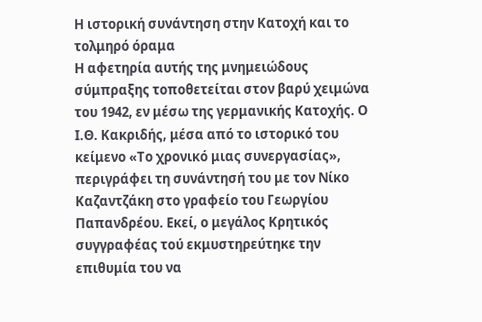Η ιστορική συνάντηση στην Κατοχή και το τολμηρό όραμα
Η αφετηρία αυτής της μνημειώδους σύμπραξης τοποθετείται στον βαρύ χειμώνα του 1942, εν μέσω της γερμανικής Κατοχής. Ο Ι.Θ. Κακριδής, μέσα από το ιστορικό του κείμενο «Το χρονικό μιας συνεργασίας», περιγράφει τη συνάντησή του με τον Νίκο Καζαντζάκη στο γραφείο του Γεωργίου Παπανδρέου. Εκεί, ο μεγάλος Κρητικός συγγραφέας τού εκμυστηρεύτηκε την επιθυμία του να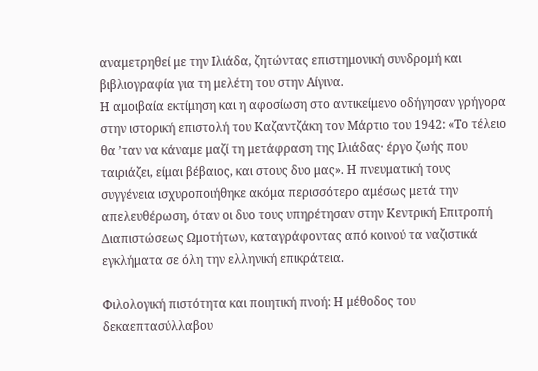αναμετρηθεί με την Ιλιάδα, ζητώντας επιστημονική συνδρομή και βιβλιογραφία για τη μελέτη του στην Αίγινα.
Η αμοιβαία εκτίμηση και η αφοσίωση στο αντικείμενο οδήγησαν γρήγορα στην ιστορική επιστολή του Καζαντζάκη τον Μάρτιο του 1942: «Το τέλειο θα ’ταν να κάναμε μαζί τη μετάφραση της Ιλιάδας· έργο ζωής που ταιριάζει, είμαι βέβαιος, και στους δυο μας». Η πνευματική τους συγγένεια ισχυροποιήθηκε ακόμα περισσότερο αμέσως μετά την απελευθέρωση, όταν οι δυο τους υπηρέτησαν στην Κεντρική Επιτροπή Διαπιστώσεως Ωμοτήτων, καταγράφοντας από κοινού τα ναζιστικά εγκλήματα σε όλη την ελληνική επικράτεια.

Φιλολογική πιστότητα και ποιητική πνοή: Η μέθοδος του δεκαεπτασύλλαβου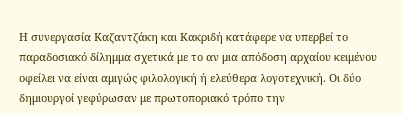Η συνεργασία Καζαντζάκη και Κακριδή κατάφερε να υπερβεί το παραδοσιακό δίλημμα σχετικά με το αν μια απόδοση αρχαίου κειμένου οφείλει να είναι αμιγώς φιλολογική ή ελεύθερα λογοτεχνική. Οι δύο δημιουργοί γεφύρωσαν με πρωτοποριακό τρόπο την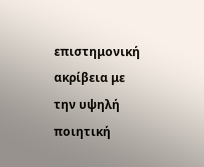επιστημονική ακρίβεια με την υψηλή ποιητική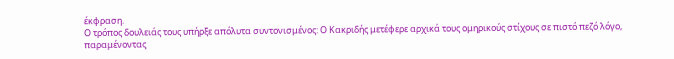έκφραση.
Ο τρόπος δουλειάς τους υπήρξε απόλυτα συντονισμένος: Ο Κακριδής μετέφερε αρχικά τους ομηρικούς στίχους σε πιστό πεζό λόγο, παραμένοντας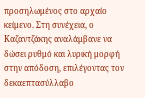προσηλωμένος στο αρχαίο κείμενο. Στη συνέχεια, ο Καζαντζάκης αναλάμβανε να δώσει ρυθμό και λυρική μορφή στην απόδοση, επιλέγοντας τον δεκαεπτασύλλαβο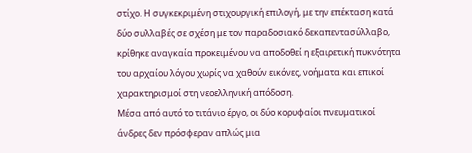στίχο. Η συγκεκριμένη στιχουργική επιλογή, με την επέκταση κατά δύο συλλαβές σε σχέση με τον παραδοσιακό δεκαπεντασύλλαβο, κρίθηκε αναγκαία προκειμένου να αποδοθεί η εξαιρετική πυκνότητα του αρχαίου λόγου χωρίς να χαθούν εικόνες, νοήματα και επικοί χαρακτηρισμοί στη νεοελληνική απόδοση.
Μέσα από αυτό το τιτάνιο έργο, οι δύο κορυφαίοι πνευματικοί άνδρες δεν πρόσφεραν απλώς μια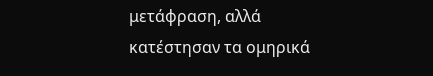μετάφραση, αλλά κατέστησαν τα ομηρικά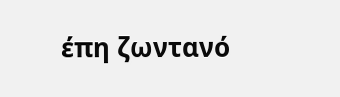έπη ζωντανό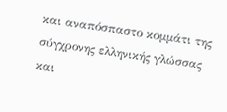και αναπόσπαστο κομμάτι της σύγχρονης ελληνικής γλώσσας και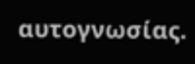αυτογνωσίας.